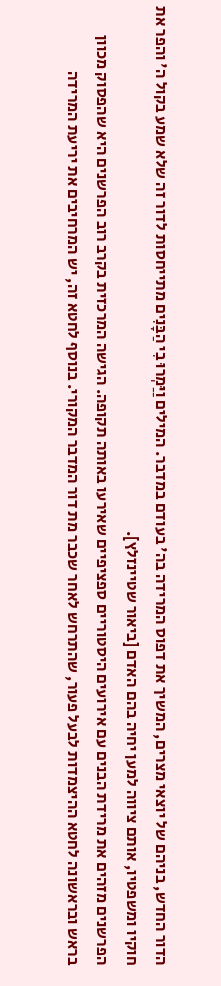הדור החדש, בניהם של יוצאי מצרים, המשיך את דפוס המרידה בה' בעודם במדבר. המילים וַיַּמְרוּ בִי הַבָּנִים מתייחסות לדור זה שלא שמע בקול ה' והפר את חוקיו ומשפטיו, אותם ציווה למען יחיה בהם האדם [ביאור שטיינזלץ].
הפרשנים מזהים את מרידת הבנים עם אירועים היסטוריים ספציפיים שאירעו באותה תקופה. הגישה המרכזית בקרב רוב הפרשנים היא שהפסוק מכוון בראש ובראשונה לחטא ההיצמדות לבעל פעור, שהתרחש לאחר שכבר מת דור המדבר המקורי. בנוסף לחטא זה, יש המרחיבים את יריעת המרידה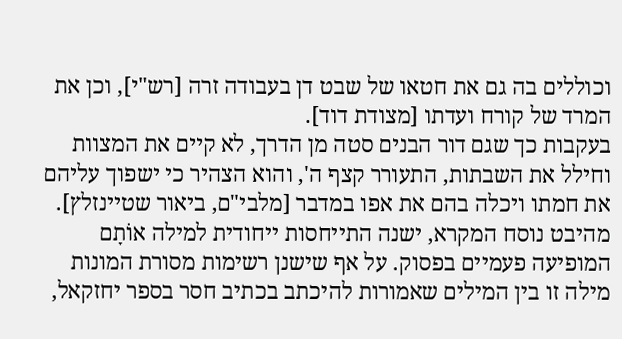וכוללים בה גם את חטאו של שבט דן בעבודה זרה [רש"י], וכן את המרד של קורח ועדתו [מצודת דוד].
בעקבות כך שגם דור הבנים סטה מן הדרך, לא קיים את המצוות וחילל את השבתות, התעורר קצף ה', והוא הצהיר כי ישפוך עליהם את חמתו ויכלה בהם את אפו במדבר [מלבי"ם, ביאור שטיינזלץ].
מהיבט נוסח המקרא, ישנה התייחסות ייחודית למילה אוֹתָם המופיעה פעמיים בפסוק. על אף שישנן רשימות מסורת המונות מילה זו בין המילים שאמורות להיכתב בכתיב חסר בספר יחזקאל,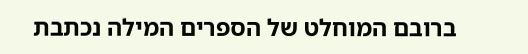ברובם המוחלט של הספרים המילה נכתבת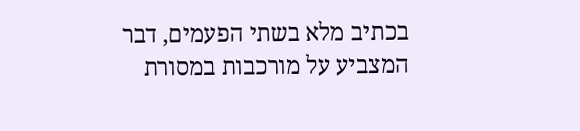בכתיב מלא בשתי הפעמים, דבר המצביע על מורכבות במסורת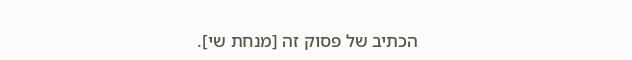הכתיב של פסוק זה [מנחת שי].